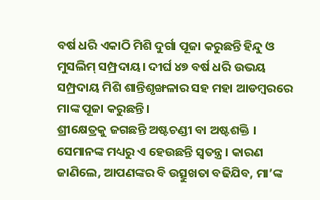ବର୍ଷ ଧରି ଏକାଠି ମିଶି ଦୁର୍ଗା ପୂଜା କରୁଛନ୍ତି ହିନ୍ଦୁ ଓ ମୁସଲିମ୍ ସମ୍ପ୍ରଦାୟ। ଦୀର୍ଘ ୪୭ ବର୍ଷ ଧରି ଉଭୟ ସମ୍ପ୍ରଦାୟ ମିଶି ଶାନ୍ତିଶୃଙ୍ଖଳାର ସହ ମହା ଆଡମ୍ବରରେ ମାଙ୍କ ପୂଜା କରୁଛନ୍ତି।
ଶ୍ରୀକ୍ଷେତ୍ରକୁ ଜଗଛନ୍ତି ଅଷ୍ଟଚଣ୍ଡୀ ବା ଅଷ୍ଟଶକ୍ତି । ସେମାନଙ୍କ ମଧ୍ୟରୁ ଏ ହେଉଛନ୍ତି ସ୍ୱତନ୍ତ୍ର । କାରଣ ଜାଣିଲେ, ଆପଣଙ୍କର ବି ଉତ୍ସୁଖତା ବଢିଯିବ, ମା’ଙ୍କ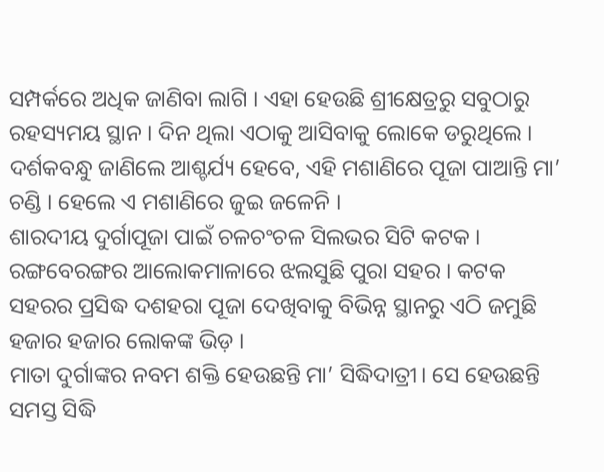ସମ୍ପର୍କରେ ଅଧିକ ଜାଣିବା ଲାଗି । ଏହା ହେଉଛି ଶ୍ରୀକ୍ଷେତ୍ରରୁ ସବୁଠାରୁ ରହସ୍ୟମୟ ସ୍ଥାନ । ଦିନ ଥିଲା ଏଠାକୁ ଆସିବାକୁ ଲୋକେ ଡରୁଥିଲେ । ଦର୍ଶକବନ୍ଧୁ ଜାଣିଲେ ଆଶ୍ଚର୍ଯ୍ୟ ହେବେ, ଏହି ମଶାଣିରେ ପୂଜା ପାଆନ୍ତି ମା’ ଚଣ୍ଡି । ହେଲେ ଏ ମଶାଣିରେ ଜୁଇ ଜଳେନି ।
ଶାରଦୀୟ ଦୁର୍ଗାପୂଜା ପାଇଁ ଚଳଚଂଚଳ ସିଲଭର ସିଟି କଟକ । ରଙ୍ଗବେରଙ୍ଗର ଆଲୋକମାଳାରେ ଝଲସୁଛି ପୁରା ସହର । କଟକ ସହରର ପ୍ରସିଦ୍ଧ ଦଶହରା ପୂଜା ଦେଖିବାକୁ ବିଭିନ୍ନ ସ୍ଥାନରୁ ଏଠି ଜମୁଛି ହଜାର ହଜାର ଲୋକଙ୍କ ଭିଡ଼ ।
ମାତା ଦୁର୍ଗାଙ୍କର ନବମ ଶକ୍ତି ହେଉଛନ୍ତି ମା’ ସିଦ୍ଧିଦାତ୍ରୀ। ସେ ହେଉଛନ୍ତି ସମସ୍ତ ସିଦ୍ଧି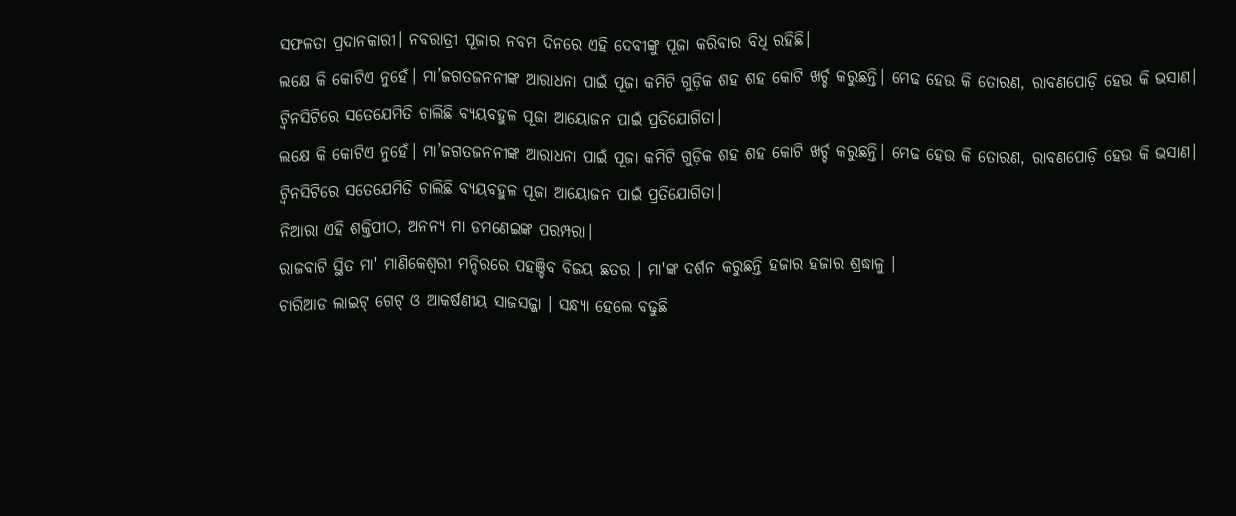ସଫଳତା ପ୍ରଦାନକାରୀ। ନବରାତ୍ରୀ ପୂଜାର ନବମ ଦିନରେ ଏହି ଦେବୀଙ୍କୁ ପୂଜା କରିବାର ବିଧି ରହିଛି।
ଲକ୍ଷେ କି କୋଟିଏ ନୁହେଁ। ମା’ଜଗତଜନନୀଙ୍କ ଆରାଧନା ପାଇଁ ପୂଜା କମିଟି ଗୁଡ଼ିକ ଶହ ଶହ କୋଟି ଖର୍ଚ୍ଚ କରୁଛନ୍ତି। ମେଢ ହେଉ କି ତୋରଣ, ରାବଣପୋଡ଼ି ହେଉ କି ଭସାଣ। ଟ୍ବିନସିଟିରେ ସତେଯେମିତି ଚାଲିଛି ବ୍ୟୟବହୁଳ ପୂଜା ଆୟୋଜନ ପାଇଁ ପ୍ରତିଯୋଗିତା।
ଲକ୍ଷେ କି କୋଟିଏ ନୁହେଁ। ମା’ଜଗତଜନନୀଙ୍କ ଆରାଧନା ପାଇଁ ପୂଜା କମିଟି ଗୁଡ଼ିକ ଶହ ଶହ କୋଟି ଖର୍ଚ୍ଚ କରୁଛନ୍ତି। ମେଢ ହେଉ କି ତୋରଣ, ରାବଣପୋଡ଼ି ହେଉ କି ଭସାଣ। ଟ୍ବିନସିଟିରେ ସତେଯେମିତି ଚାଲିଛି ବ୍ୟୟବହୁଳ ପୂଜା ଆୟୋଜନ ପାଇଁ ପ୍ରତିଯୋଗିତା।
ନିଆରା ଏହି ଶକ୍ତିପୀଠ, ଅନନ୍ୟ ମା ଡମଣେଇଙ୍କ ପରମ୍ପରା।
ରାଜବାଟି ସ୍ଥିତ ମା' ମାଣିକେଶ୍ୱରୀ ମନ୍ଦିରରେ ପହଞ୍ଚିବ ବିଜୟ ଛତର । ମା'ଙ୍କ ଦର୍ଶନ କରୁଛନ୍ତି ହଜାର ହଜାର ଶ୍ରଦ୍ଧାଳୁ ।
ଚାରିଆଡ ଲାଇଟ୍ ଗେଟ୍ ଓ ଆକର୍ଷଣୀୟ ସାଜସଜ୍ଜା । ସନ୍ଧ୍ୟା ହେଲେ ବଢୁଛି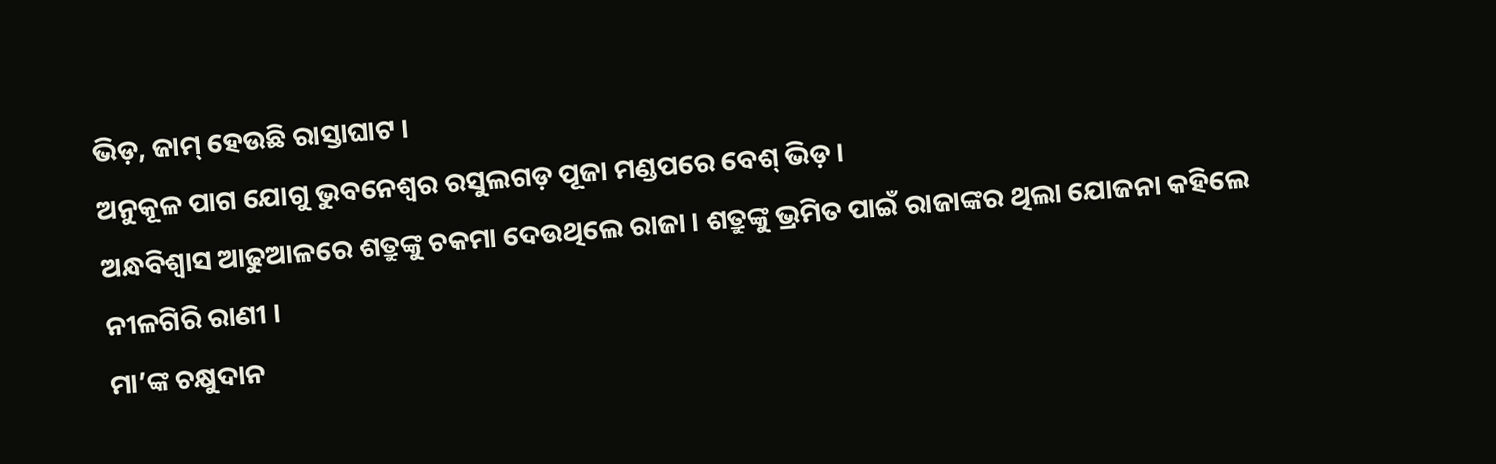ଭିଡ଼, ଜାମ୍ ହେଉଛି ରାସ୍ତାଘାଟ ।
ଅନୁକୂଳ ପାଗ ଯୋଗୁ ଭୁବନେଶ୍ୱର ରସୁଲଗଡ଼ ପୂଜା ମଣ୍ଡପରେ ବେଶ୍ ଭିଡ଼ ।
ଅନ୍ଧବିଶ୍ୱାସ ଆଢୁଆଳରେ ଶତ୍ରୁଙ୍କୁ ଚକମା ଦେଉଥିଲେ ରାଜା । ଶତ୍ରୁଙ୍କୁ ଭ୍ରମିତ ପାଇଁ ରାଜାଙ୍କର ଥିଲା ଯୋଜନା କହିଲେ ନୀଳଗିରି ରାଣୀ ।
ମା’ଙ୍କ ଚକ୍ଷୁଦାନ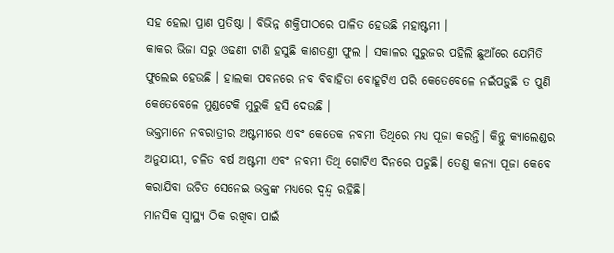ସହ ହେଲା ପ୍ରାଣ ପ୍ରତିଷ୍ଠା । ବିଭିନ୍ନ ଶକ୍ତିପୀଠରେ ପାଳିତ ହେଉଛି ମହାଷ୍ଟମୀ ।
କାକର ଭିଜା ସରୁ ଓଢଣୀ ଟାଣି ହସୁଛି କାଶତଣ୍ତୀ ଫୁଲ । ସକାଳର ସୁରୁଜର ପହିଲି ଛୁଆଁରେ ଯେମିତି ଫୁଲେଇ ହେଉଛି । ହାଲକା ପବନରେ ନବ ବିବାହିତା ବୋହୂଟିଏ ପରି କେତେବେଳେ ନଇଁପଡ଼ୁଛି ତ ପୁଣି କେତେବେଳେ ମୁଣ୍ଡଟେକି ମୁରୁକି ହସି ଦେଉଛି ।
ଭକ୍ତମାନେ ନବରାତ୍ରୀର ଅଷ୍ଟମୀରେ ଏବଂ କେତେକ ନବମୀ ତିଥିରେ ମଧ୍ୟ ପୂଜା କରନ୍ତି। କିନ୍ତୁ କ୍ୟାଲେଣ୍ଡର ଅନୁଯାୟୀ, ଚଳିତ ବର୍ଷ ଅଷ୍ଟମୀ ଏବଂ ନବମୀ ତିଥି ଗୋଟିଏ ଦିନରେ ପଡୁଛି। ତେଣୁ କନ୍ୟା ପୂଜା କେବେ କରାଯିବା ଉଚିତ ସେନେଇ ଭକ୍ତଙ୍କ ମଧ୍ୟରେ ଦ୍ୱନ୍ଦ୍ୱ ରହିଛି।
ମାନସିକ ସ୍ୱାସ୍ଥ୍ୟ ଠିକ ରଖିବା ପାଇଁ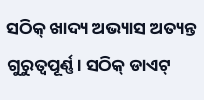ସଠିକ୍ ଖାଦ୍ୟ ଅଭ୍ୟାସ ଅତ୍ୟନ୍ତ ଗୁରୁତ୍ୱପୂର୍ଣ୍ଣ। ସଠିକ୍ ଡାଏଟ୍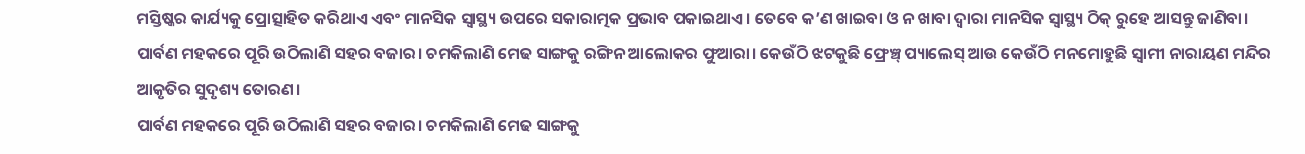ମସ୍ତିଷ୍କର କାର୍ଯ୍ୟକୁ ପ୍ରୋତ୍ସାହିତ କରିଥାଏ ଏବଂ ମାନସିକ ସ୍ୱାସ୍ଥ୍ୟ ଉପରେ ସକାରାତ୍ମକ ପ୍ରଭାବ ପକାଇଥାଏ। ତେବେ କ’ଣ ଖାଇବା ଓ ନ ଖାବା ଦ୍ୱାରା ମାନସିକ ସ୍ୱାସ୍ଥ୍ୟ ଠିକ୍ ରୁହେ ଆସନ୍ତୁ ଜାଣିବା।
ପାର୍ବଣ ମହକରେ ପୂରି ଉଠିଲାଣି ସହର ବଜାର। ଚମକିଲାଣି ମେଢ ସାଙ୍ଗକୁ ରଙ୍ଗିନ ଆଲୋକର ଫୁଆରା। କେଉଁଠି ଝଟକୁଛି ଫ୍ରେଞ୍ଚ୍ ପ୍ୟାଲେସ୍ ଆଉ କେଉଁଠି ମନମୋହୁଛି ସ୍ବାମୀ ନାରାୟଣ ମନ୍ଦିର ଆକୃତିର ସୁଦୃଶ୍ୟ ତୋରଣ।
ପାର୍ବଣ ମହକରେ ପୂରି ଉଠିଲାଣି ସହର ବଜାର। ଚମକିଲାଣି ମେଢ ସାଙ୍ଗକୁ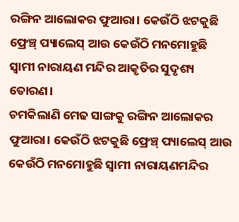ରଙ୍ଗିନ ଆଲୋକର ଫୁଆରା। କେଉଁଠି ଝଟକୁଛି ଫ୍ରେଞ୍ଚ୍ ପ୍ୟାଲେସ୍ ଆଉ କେଉଁଠି ମନମୋହୁଛି ସ୍ବାମୀ ନାରାୟଣ ମନ୍ଦିର ଆକୃତିର ସୁଦୃଶ୍ୟ ତୋରଣ।
ଚମକିଲାଣି ମେଢ ସାଙ୍ଗକୁ ରଙ୍ଗିନ ଆଲୋକର ଫୁଆରା। କେଉଁଠି ଝଟକୁଛି ଫ୍ରେଞ୍ଚ୍ ପ୍ୟାଲେସ୍ ଆଉ କେଉଁଠି ମନମୋହୁଛି ସ୍ବାମୀ ନାରାୟଣମନ୍ଦିର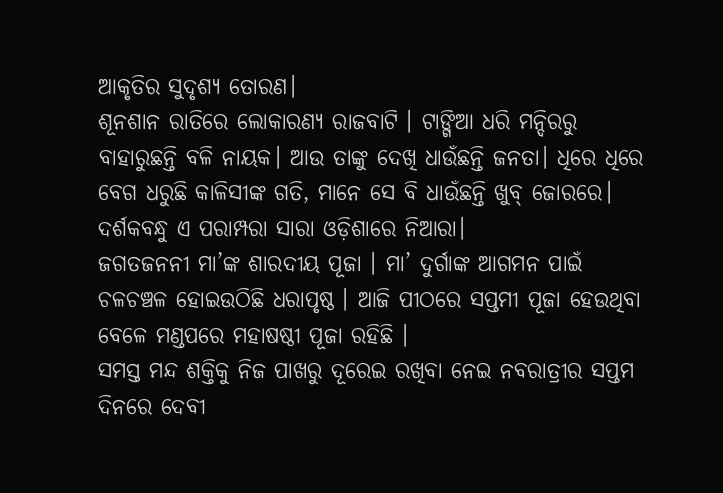ଆକୃତିର ସୁଦୃଶ୍ୟ ତୋରଣ।
ଶୂନଶାନ ରାତିରେ ଲୋକାରଣ୍ୟ ରାଜବାଟି । ଟାଙ୍ଗିଆ ଧରି ମନ୍ଦିରରୁ ବାହାରୁଛନ୍ତି ବଳି ନାୟକ। ଆଉ ତାଙ୍କୁ ଦେଖି ଧାଉଁଛନ୍ତି ଜନତା। ଧିରେ ଧିରେ ବେଗ ଧରୁଛି କାଳିସୀଙ୍କ ଗତି, ମାନେ ସେ ବି ଧାଉଁଛନ୍ତି ଖୁବ୍ ଜୋରରେ। ଦର୍ଶକବନ୍ଧୁ ଏ ପରାମ୍ପରା ସାରା ଓଡ଼ିଶାରେ ନିଆରା।
ଜଗତଜନନୀ ମା’ଙ୍କ ଶାରଦୀୟ ପୂଜା । ମା’ ଦୁର୍ଗାଙ୍କ ଆଗମନ ପାଇଁ ଚଳଚଞ୍ଚଳ ହୋଇଉଠିଛି ଧରାପୃଷ୍ଠ । ଆଜି ପୀଠରେ ସପ୍ତମୀ ପୂଜା ହେଉଥିବା ବେଳେ ମଣ୍ଡପରେ ମହାଷଷ୍ଠୀ ପୂଜା ରହିଛି ।
ସମସ୍ତ ମନ୍ଦ ଶକ୍ତିକୁ ନିଜ ପାଖରୁ ଦୂରେଇ ରଖିବା ନେଇ ନବରାତ୍ରୀର ସପ୍ତମ ଦିନରେ ଦେବୀ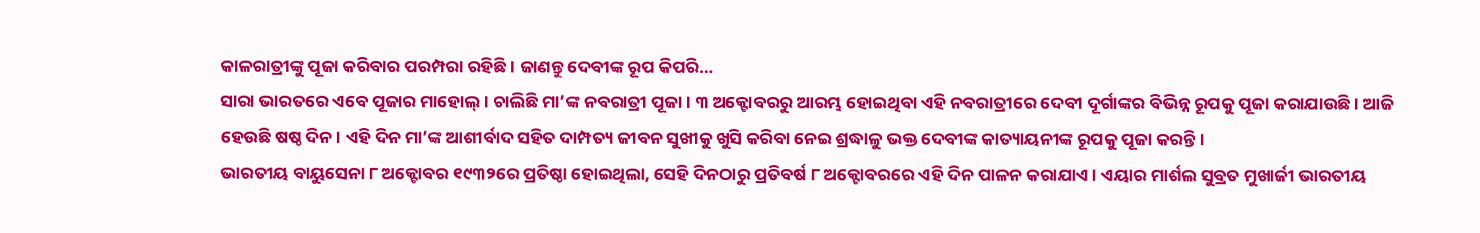କାଳରାତ୍ରୀଙ୍କୁ ପୂଜା କରିବାର ପରମ୍ପରା ରହିଛି। ଜାଣନ୍ତୁ ଦେବୀଙ୍କ ରୂପ କିପରି…
ସାରା ଭାରତରେ ଏବେ ପୂଜାର ମାହୋଲ୍। ଚାଲିଛି ମା’ଙ୍କ ନବରାତ୍ରୀ ପୂଜା। ୩ ଅକ୍ଟୋବରରୁ ଆରମ୍ଭ ହୋଇଥିବା ଏହି ନବରାତ୍ରୀରେ ଦେବୀ ଦୂର୍ଗାଙ୍କର ବିଭିନ୍ନ ରୂପକୁ ପୂଜା କରାଯାଉଛି। ଆଜି ହେଉଛି ଷଷ୍ଠ ଦିନ। ଏହି ଦିନ ମା’ଙ୍କ ଆଶୀର୍ବାଦ ସହିତ ଦାମ୍ପତ୍ୟ ଜୀବନ ସୁଖୀକୁ ଖୁସି କରିବା ନେଇ ଶ୍ରଦ୍ଧାଳୁ ଭକ୍ତ ଦେବୀଙ୍କ କାତ୍ୟାୟନୀଙ୍କ ରୂପକୁ ପୂଜା କରନ୍ତି।
ଭାରତୀୟ ବାୟୁସେନା ୮ ଅକ୍ଟୋବର ୧୯୩୨ରେ ପ୍ରତିଷ୍ଠା ହୋଇଥିଲା, ସେହି ଦିନଠାରୁ ପ୍ରତିବର୍ଷ ୮ ଅକ୍ଟୋବରରେ ଏହି ଦିନ ପାଳନ କରାଯାଏ। ଏୟାର ମାର୍ଶଲ ସୁବ୍ରତ ମୁଖାର୍ଜୀ ଭାରତୀୟ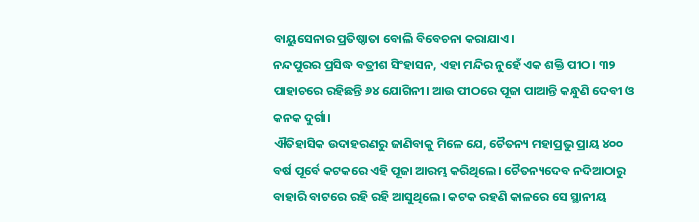ବାୟୁସେନାର ପ୍ରତିଷ୍ଠାତା ବୋଲି ବିବେଚନା କରାଯାଏ।
ନନ୍ଦପୁରର ପ୍ରସିଦ୍ଧ ବତ୍ରୀଶ ସିଂହାସନ, ଏହା ମନ୍ଦିର ନୁହେଁ ଏକ ଶକ୍ତି ପୀଠ। ୩୨ ପାହାଚରେ ରହିଛନ୍ତି ୬୪ ଯୋଗିନୀ। ଆଉ ପୀଠରେ ପୂଜା ପାଆନ୍ତି କନ୍ଧୁଣି ଦେବୀ ଓ କନକ ଦୁର୍ଗା।
ଐତିହାସିକ ଉଦାହରଣରୁ ଜାଣିବାକୁ ମିଳେ ଯେ, ଚୈତନ୍ୟ ମହାପ୍ରଭୁ ପ୍ରାୟ ୪୦୦ ବର୍ଷ ପୂର୍ବେ କଟକରେ ଏହି ପୂଜା ଆରମ୍ଭ କରିଥିଲେ। ଚୈତନ୍ୟଦେବ ନଦିଆଠାରୁ ବାହାରି ବାଟରେ ରହି ରହି ଆସୁଥିଲେ। କଟକ ରହଣି କାଳରେ ସେ ସ୍ଥାନୀୟ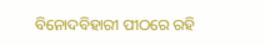ବିନୋଦବିହାରୀ ପୀଠରେ ରହି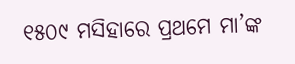୧୫୦୯ ମସିହାରେ ପ୍ରଥମେ ମା’ଙ୍କ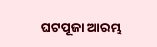ଘଟପୂଜା ଆରମ୍ଭ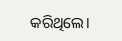କରିଥିଲେ।